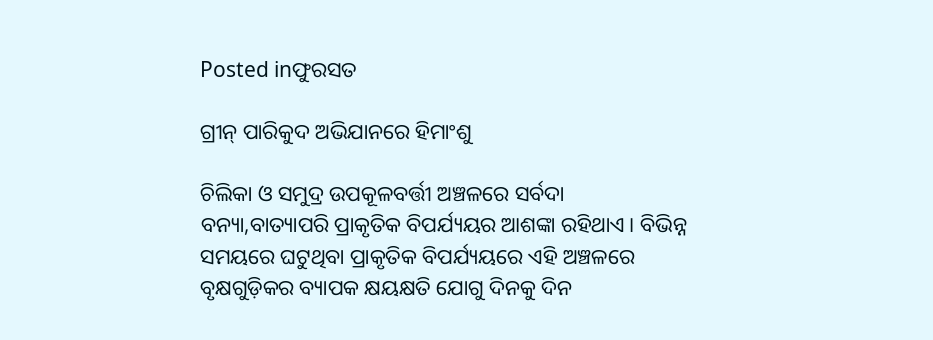Posted inଫୁରସତ

ଗ୍ରୀନ୍‌ ପାରିକୁଦ ଅଭିଯାନରେ ହିମାଂଶୁ

ଚିଲିକା ଓ ସମୁଦ୍ର ଉପକୂଳବର୍ତ୍ତୀ ଅଞ୍ଚଳରେ ସର୍ବଦା ବନ୍ୟା,ବାତ୍ୟାପରି ପ୍ରାକୃତିକ ବିପର୍ଯ୍ୟୟର ଆଶଙ୍କା ରହିଥାଏ। ବିଭିନ୍ନ ସମୟରେ ଘଟୁଥିବା ପ୍ରାକୃତିକ ବିପର୍ଯ୍ୟୟରେ ଏହି ଅଞ୍ଚଳରେ ବୃକ୍ଷଗୁଡ଼ିକର ବ୍ୟାପକ କ୍ଷୟକ୍ଷତି ଯୋଗୁ ଦିନକୁ ଦିନ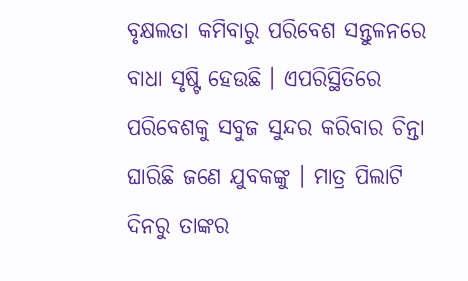ବୃକ୍ଷଲତା କମିବାରୁ ପରିବେଶ ସନ୍ତୁଳନରେ ବାଧା ସୃଷ୍ଟି ହେଉଛି । ଏପରିସ୍ଥିତିରେ ପରିବେଶକୁ ସବୁଜ ସୁନ୍ଦର କରିବାର ଚିନ୍ତା ଘାରିଛି ଜଣେ ଯୁବକଙ୍କୁ । ମାତ୍ର ପିଲାଟି ଦିନରୁ ତାଙ୍କର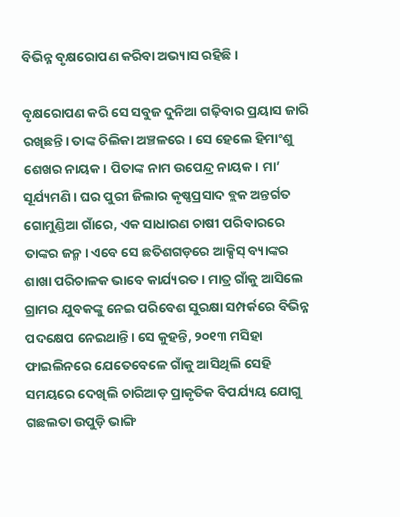ବିଭିନ୍ନ ବୃକ୍ଷରୋପଣ କରିବା ଅଭ୍ୟାସ ରହିଛି ।

ବୃକ୍ଷରୋପଣ କରି ସେ ସବୁଜ ଦୁନିଆ ଗଢ଼ିବାର ପ୍ରୟାସ ଜାରି ରଖିଛନ୍ତି। ତାଙ୍କ ଚିଲିକା ଅଞ୍ଚଳରେ । ସେ ହେଲେ ହିମାଂଶୁ ଶେଖର ନାୟକ। ପିତାଙ୍କ ନାମ ଉପେନ୍ଦ୍ର ନାୟକ। ମା’ ସୂର୍ଯ୍ୟମଣି। ଘର ପୁରୀ ଜିଲାର କୃଷ୍ଣପ୍ରସାଦ ବ୍ଲକ ଅନ୍ତର୍ଗତ ଗୋମୁଣ୍ଡିଆ ଗାଁରେ, ଏକ ସାଧାରଣ ଚାଷୀ ପରିବାରରେ ତାଙ୍କର ଜନ୍ମ। ଏବେ ସେ ଛତିଶଗଡ଼ରେ ଆକ୍ସିସ୍‌ ବ୍ୟାଙ୍କର ଶାଖା ପରିଚାଳକ ଭାବେ କାର୍ଯ୍ୟରତ। ମାତ୍ର ଗାଁକୁ ଆସିଲେ ଗ୍ରାମର ଯୁବକଙ୍କୁ ନେଇ ପରିବେଶ ସୁରକ୍ଷା ସମ୍ପର୍କରେ ବିଭିନ୍ନ ପଦକ୍ଷେପ ନେଇଥାନ୍ତି। ସେ କୁହନ୍ତି, ୨୦୧୩ ମସିହା ଫାଇଲିନରେ ଯେତେବେଳେ ଗାଁକୁ ଆସିଥିଲି ସେହି ସମୟରେ ଦେଖିଲି ଚାରିଆଡ଼ ପ୍ରାକୃତିକ ବିପର୍ଯ୍ୟୟ ଯୋଗୁ ଗଛଲତା ଉପୁଡ଼ି ଭାଙ୍ଗି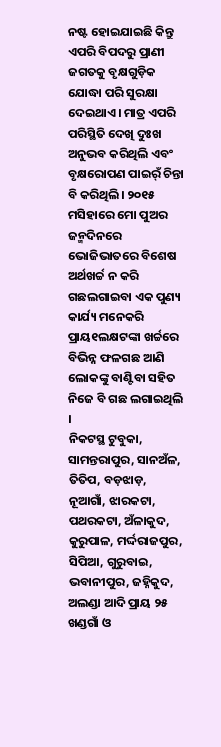ନଷ୍ଟ ହୋଇଯାଇଛି କିନ୍ତୁ ଏପରି ବିପଦରୁ ପ୍ରାଣୀ ଜଗତକୁ ବୃକ୍ଷଗୁଡ଼ିକ ଯୋଦ୍ଧା ପରି ସୁରକ୍ଷା ଦେଇଥାଏ। ମାତ୍ର ଏପରି ପରିସ୍ଥିତି ଦେଖି ଦୁଃଖ ଅନୁଭବ କରିଥିଲି ଏବଂ ବୃକ୍ଷରୋପଣ ପାଇର୍ଁ ଚିନ୍ତା ବି କରିଥିଲି। ୨୦୧୫ ମସିହାରେ ମୋ ପୁଅର ଜନ୍ମଦିନରେ ଭୋଜିଭାତରେ ବିଶେଷ ଅର୍ଥଖର୍ଚ୍ଚ ନ କରି ଗଛଲଗାଇବା ଏକ ପୁଣ୍ୟ କାର୍ଯ୍ୟ ମନେକରି ପ୍ରାୟ୧ଲକ୍ଷଟଙ୍କା ଖର୍ଚ୍ଚରେ ବିଭିନ୍ନ ଫଳଗଛ ଆଣି ଲୋକଙ୍କୁ ବାଣ୍ଟିବା ସହିତ ନିଜେ ବି ଗଛ ଲଗାଇଥିଲି ।
ନିକଟସ୍ଥ ଟୁବୁକା, ସାମନ୍ତରାପୁର, ସାନଅଁଳ, ତିତିପ, ବଡ଼ଝାଡ଼, ନୂଆଗାଁ, ଝାରକଟା, ପଥରକଟା, ଅଁଳାକୁଦ, କୁରୁପାଳ, ମର୍ଦ୍ଦରାଜପୁର, ସିପିଆ, ଗୁରୁବାଇ, ଭବାନୀପୁର, ଜହ୍ନିକୁଦ, ଅଲଣ୍ଡା ଆଦି ପ୍ରାୟ ୨୫ ଖଣ୍ଡଗାଁ ଓ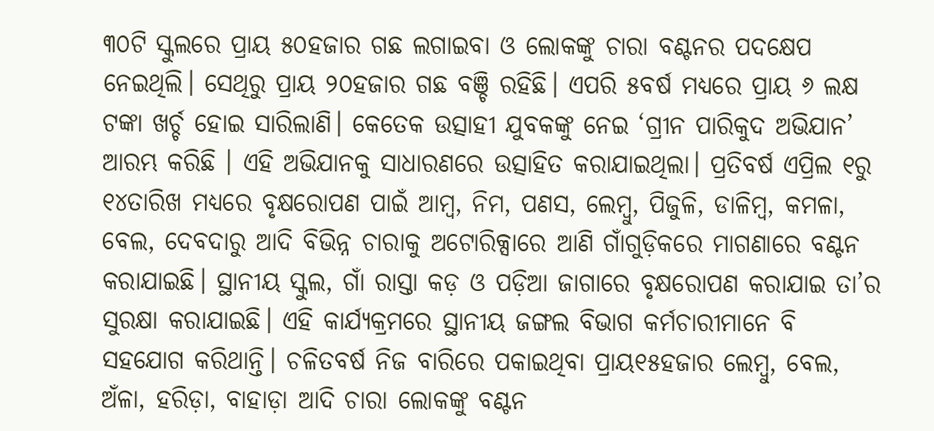୩୦ଟି ସ୍କୁଲରେ ପ୍ରାୟ ୫୦ହଜାର ଗଛ ଲଗାଇବା ଓ ଲୋକଙ୍କୁ ଚାରା ବଣ୍ଟନର ପଦକ୍ଷେପ ନେଇଥିଲି। ସେଥିରୁ ପ୍ରାୟ ୨୦ହଜାର ଗଛ ବଞ୍ଚି ରହିଛି। ଏପରି ୫ବର୍ଷ ମଧ୍ୟରେ ପ୍ରାୟ ୬ ଲକ୍ଷ ଟଙ୍କା ଖର୍ଚ୍ଚ ହୋଇ ସାରିଲାଣି। କେତେକ ଉତ୍ସାହୀ ଯୁବକଙ୍କୁ ନେଇ ‘ଗ୍ରୀନ ପାରିକୁଦ ଅଭିଯାନ’ ଆରମ୍ଭ କରିଛି । ଏହି ଅଭିଯାନକୁ ସାଧାରଣରେ ଉତ୍ସାହିତ କରାଯାଇଥିଲା। ପ୍ରତିବର୍ଷ ଏପ୍ରିଲ ୧ରୁ ୧୪ତାରିଖ ମଧ୍ୟରେ ବୃକ୍ଷରୋପଣ ପାଇଁ ଆମ୍ବ, ନିମ, ପଣସ, ଲେମ୍ବୁ, ପିଜୁଳି, ଡାଳିମ୍ବ, କମଳା, ବେଲ, ଦେବଦାରୁ ଆଦି ବିଭିନ୍ନ ଚାରାକୁ ଅଟୋରିକ୍ସାରେ ଆଣି ଗାଁଗୁଡ଼ିକରେ ମାଗଣାରେ ବଣ୍ଟନ କରାଯାଇଛି। ସ୍ଥାନୀୟ ସ୍କୁଲ, ଗାଁ ରାସ୍ତା କଡ଼ ଓ ପଡ଼ିଆ ଜାଗାରେ ବୃକ୍ଷରୋପଣ କରାଯାଇ ତା’ର ସୁରକ୍ଷା କରାଯାଇଛି। ଏହି କାର୍ଯ୍ୟକ୍ରମରେ ସ୍ଥାନୀୟ ଜଙ୍ଗଲ ବିଭାଗ କର୍ମଚାରୀମାନେ ବି ସହଯୋଗ କରିଥାନ୍ତି। ଚଳିତବର୍ଷ ନିଜ ବାରିରେ ପକାଇଥିବା ପ୍ରାୟ୧୫ହଜାର ଲେମ୍ବୁ, ବେଲ, ଅଁଳା, ହରିଡ଼ା, ବାହାଡ଼ା ଆଦି ଚାରା ଲୋକଙ୍କୁ ବଣ୍ଟନ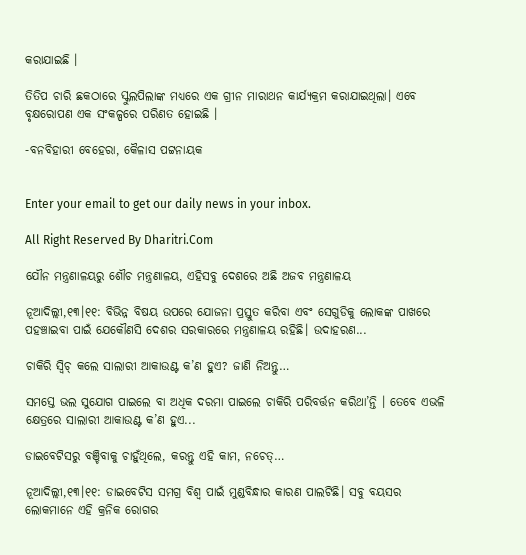କରାଯାଇଛି ।

ତିତିପ ଚାରି ଛକଠାରେ ସ୍କୁଲପିଲାଙ୍କ ମଧ୍ୟରେ ଏକ ଗ୍ରୀନ ମାରାଥନ କାର୍ଯ୍ୟକ୍ରମ କରାଯାଇଥିଲା। ଏବେ ବୃକ୍ଷରୋପଣ ଏକ ସଂକଳ୍ପରେ ପରିଣତ ହୋଇଛି ।

-ବନବିହାରୀ ବେହେରା, କୈଳାସ ପଟ୍ଟନାୟକ


Enter your email to get our daily news in your inbox.

All Right Reserved By Dharitri.Com

ଯୌନ ମନ୍ତ୍ରଣାଳୟରୁ ଶୌଚ ମନ୍ତ୍ରଣାଳୟ, ଏହିସବୁ ଦେଶରେ ଅଛି ଅଜବ ମନ୍ତ୍ରଣାଳୟ

ନୂଆଦିଲ୍ଲୀ,୧୩।୧୧: ବିଭିନ୍ନ ବିଷୟ ଉପରେ ଯୋଜନା ପ୍ରସ୍ତୁତ କରିବା ଏବଂ ସେଗୁଡିକୁ ଲୋକଙ୍କ ପାଖରେ ପହଞ୍ଚାଇବା ପାଇଁ ଯେକୌଣସି ଦେଶର ସରକାରରେ ମନ୍ତ୍ରଣାଳୟ ରହିଛି। ଉଦାହରଣ...

ଚାକିରି ସ୍ବିଚ୍‌ କଲେ ସାଲାରୀ ଆକାଉଣ୍ଟ କ’ଣ ହୁଏ? ଜାଣି ନିଅନ୍ତୁ…

ସମସ୍ତେ ଭଲ ସୁଯୋଗ ପାଇଲେ ବା ଅଧିକ ଦରମା ପାଇଲେ ଚାକିରି ପରିବର୍ତ୍ତନ କରିଥା’ନ୍ତି । ତେବେ ଏଭଳି କ୍ଷେତ୍ରରେ ସାଲାରୀ ଆକାଉଣ୍ଟ କ’ଣ ହୁଏ...

ଡାଇବେଟିସରୁ ବଞ୍ଚିବାକୁ ଚାହୁଁଥିଲେ, କରନ୍ତୁ ଏହି କାମ, ନଚେତ୍‌…

ନୂଆଦିଲ୍ଲୀ,୧୩।୧୧: ଡାଇବେଟିସ ସମଗ୍ର ବିଶ୍ୱ ପାଇଁ ମୁଣ୍ଡବିନ୍ଧାର କାରଣ ପାଲଟିଛି। ସବୁ ବୟସର ଲୋକମାନେ ଏହି କ୍ରନିକ ରୋଗର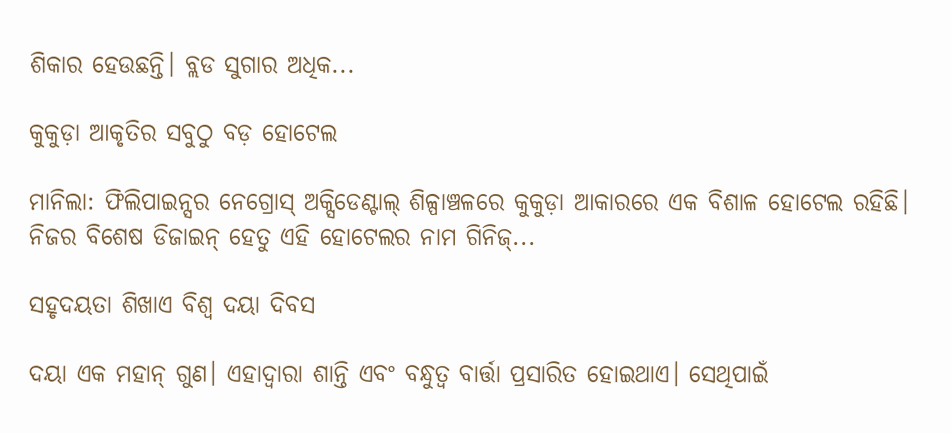ଶିକାର ହେଉଛନ୍ତି। ବ୍ଲଡ ସୁଗାର ଅଧିକ...

କୁକୁଡ଼ା ଆକୃତିର ସବୁଠୁ ବଡ଼ ହୋଟେଲ

ମାନିଲା: ଫିଲିପାଇନ୍ସର ନେଗ୍ରୋସ୍‌ ଅକ୍ସିଡେଣ୍ଟାଲ୍‌ ଶିଳ୍ପାଞ୍ଚଳରେ କୁକୁଡ଼ା ଆକାରରେ ଏକ ବିଶାଳ ହୋଟେଲ ରହିଛି। ନିଜର ବିଶେଷ ଡିଜାଇନ୍‌ ହେତୁ ଏହି ହୋଟେଲର ନାମ ଗିନିଜ୍‌...

ସହୃଦୟତା ଶିଖାଏ ବିଶ୍ୱ ଦୟା ଦିବସ

ଦୟା ଏକ ମହାନ୍‌ ଗୁଣ। ଏହାଦ୍ୱାରା ଶାନ୍ତି ଏବଂ ବନ୍ଧୁତ୍ୱ ବାର୍ତ୍ତା ପ୍ରସାରିତ ହୋଇଥାଏ। ସେଥିପାଇଁ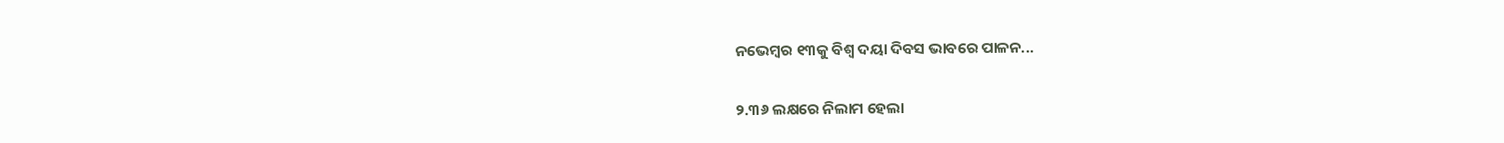ନଭେମ୍ବର ୧୩କୁ ବିଶ୍ୱ ଦୟା ଦିବସ ଭାବରେ ପାଳନ...

୨.୩୬ ଲକ୍ଷରେ ନିଲାମ ହେଲା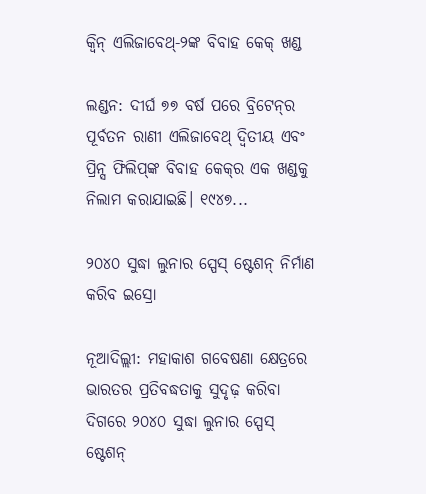କ୍ୱିନ୍‌ ଏଲିଜାବେଥ୍‌-୨ଙ୍କ ବିବାହ କେକ୍‌ ଖଣ୍ଡ

ଲଣ୍ଡନ: ଦୀର୍ଘ ୭୭ ବର୍ଷ ପରେ ବ୍ରିଟେନ୍‌ର ପୂର୍ବତନ ରାଣୀ ଏଲିଜାବେଥ୍‌ ଦ୍ୱିତୀୟ ଏବଂ ପ୍ରିନ୍ସ ଫିଲିପ୍‌ଙ୍କ ବିବାହ କେକ୍‌ର ଏକ ଖଣ୍ଡକୁ ନିଲାମ କରାଯାଇଛି। ୧୯୪୭...

୨୦୪୦ ସୁଦ୍ଧା ଲୁନାର ସ୍ପେସ୍‌ ଷ୍ଟେଶନ୍‌ ନିର୍ମାଣ କରିବ ଇସ୍ରୋ

ନୂଆଦିଲ୍ଲୀ: ମହାକାଶ ଗବେଷଣା କ୍ଷେତ୍ରରେ ଭାରତର ପ୍ରତିବଦ୍ଧତାକୁ ସୁଦୃଢ଼ କରିବା ଦିଗରେ ୨୦୪୦ ସୁଦ୍ଧା ଲୁନାର ସ୍ପେସ୍‌ ଷ୍ଟେଶନ୍‌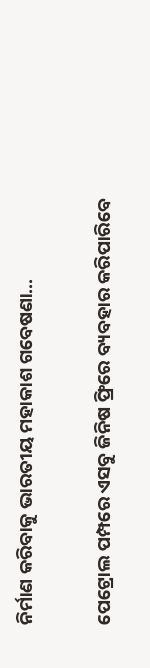ନିର୍ମାଣ କରିବାକୁ ଭାରତୀୟ ମହାକାଶ ଗବେଷଣା...

ପେଟ୍ରୋଲ ପମ୍ପରେ ଏସବୁ ଜିନିଷ ଫ୍ରିରେ ବ୍ୟବହାର କରିପାରିବେ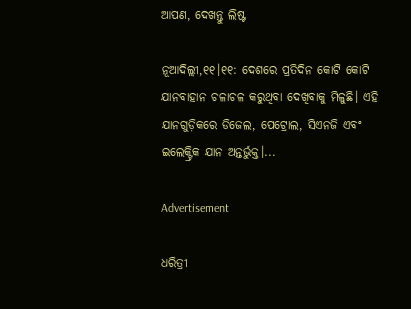ଆପଣ, ଦେଖନ୍ତୁ ଲିଷ୍ଟ

ନୂଆଦିଲ୍ଲୀ,୧୧।୧୧: ଦେଶରେ ପ୍ରତିଦିନ କୋଟି କୋଟି ଯାନବାହାନ ଚଳାଚଳ କରୁଥିବା ଦେଖିବାକୁ ମିଳୁଛି। ଏହି ଯାନଗୁଡ଼ିକରେ ଡିଜେଲ, ପେଟ୍ରୋଲ, ସିଏନଜି ଏବଂ ଇଲେକ୍ଟ୍ରିକ ଯାନ ଅନ୍ତର୍ଭୁକ୍ତ।...

Advertisement

ଧରିତ୍ରୀ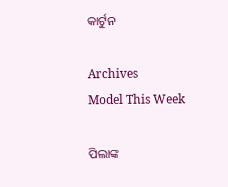କାର୍ଟୁନ

Archives
Model This Week

ପିଲାଙ୍କ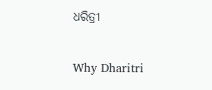ଧରିତ୍ରୀ

Why Dharitri